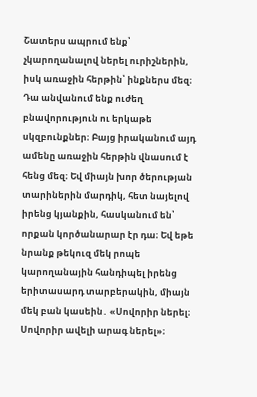Շատերս ապրում ենք՝ չկարողանալով ներել ուրիշներին, իսկ առաջին հերթին՝ ինքներս մեզ։ Դա անվանում ենք ուժեղ բնավորություն ու երկաթե սկզբունքներ։ Բայց իրականում այդ ամենը առաջին հերթին վնասում է հենց մեզ։ Եվ միայն խոր ծերության տարիներին մարդիկ, հետ նայելով իրենց կյանքին, հասկանում են՝ որքան կործանարար էր դա։ Եվ եթե նրանք թեկուզ մեկ րոպե կարողանային հանդիպել իրենց երիտասարդ տարբերակին, միայն մեկ բան կասեին․ «Սովորիր ներել։ Սովորիր ավելի արագ ներել»։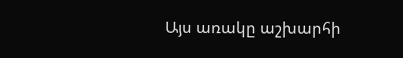Այս առակը աշխարհի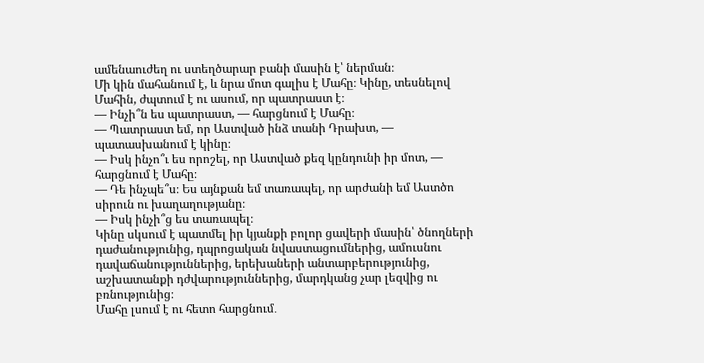ամենաուժեղ ու ստեղծարար բանի մասին է՝ ներման։
Մի կին մահանում է, և նրա մոտ գալիս է Մահը։ Կինը, տեսնելով Մահին, ժպտում է ու ասում, որ պատրաստ է։
— Ինչի՞ն ես պատրաստ, — հարցնում է Մահը։
— Պատրաստ եմ, որ Աստված ինձ տանի Դրախտ, — պատասխանում է կինը։
— Իսկ ինչո՞ւ ես որոշել, որ Աստված քեզ կընդունի իր մոտ, — հարցնում է Մահը։
— Դե ինչպե՞ս։ Ես այնքան եմ տառապել, որ արժանի եմ Աստծո սիրուն ու խաղաղությանը։
— Իսկ ինչի՞ց ես տառապել։
Կինը սկսում է պատմել իր կյանքի բոլոր ցավերի մասին՝ ծնողների դաժանությունից, դպրոցական նվաստացումներից, ամուսնու դավաճանություններից, երեխաների անտարբերությունից, աշխատանքի դժվարություններից, մարդկանց չար լեզվից ու բռնությունից։
Մահը լսում է ու հետո հարցնում․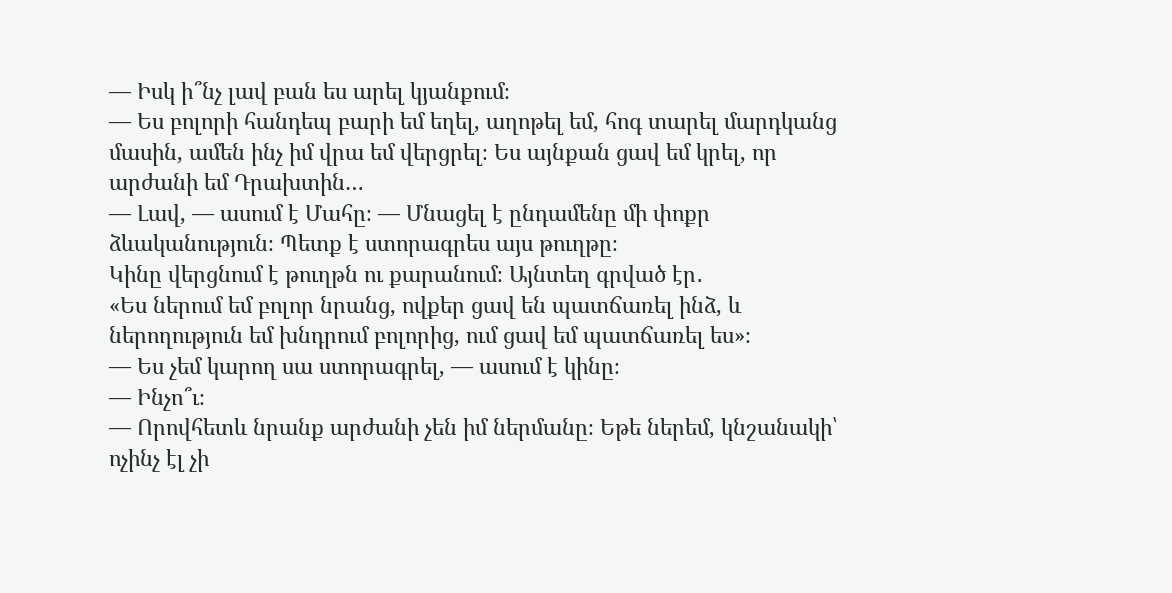— Իսկ ի՞նչ լավ բան ես արել կյանքում։
— Ես բոլորի հանդեպ բարի եմ եղել, աղոթել եմ, հոգ տարել մարդկանց մասին, ամեն ինչ իմ վրա եմ վերցրել։ Ես այնքան ցավ եմ կրել, որ արժանի եմ Դրախտին…
— Լավ, — ասում է Մահը։ — Մնացել է ընդամենը մի փոքր ձևականություն։ Պետք է ստորագրես այս թուղթը։
Կինը վերցնում է թուղթն ու քարանում։ Այնտեղ գրված էր․
«Ես ներում եմ բոլոր նրանց, ովքեր ցավ են պատճառել ինձ, և ներողություն եմ խնդրում բոլորից, ում ցավ եմ պատճառել ես»։
— Ես չեմ կարող սա ստորագրել, — ասում է կինը։
— Ինչո՞ւ։
— Որովհետև նրանք արժանի չեն իմ ներմանը։ Եթե ներեմ, կնշանակի՝ ոչինչ էլ չի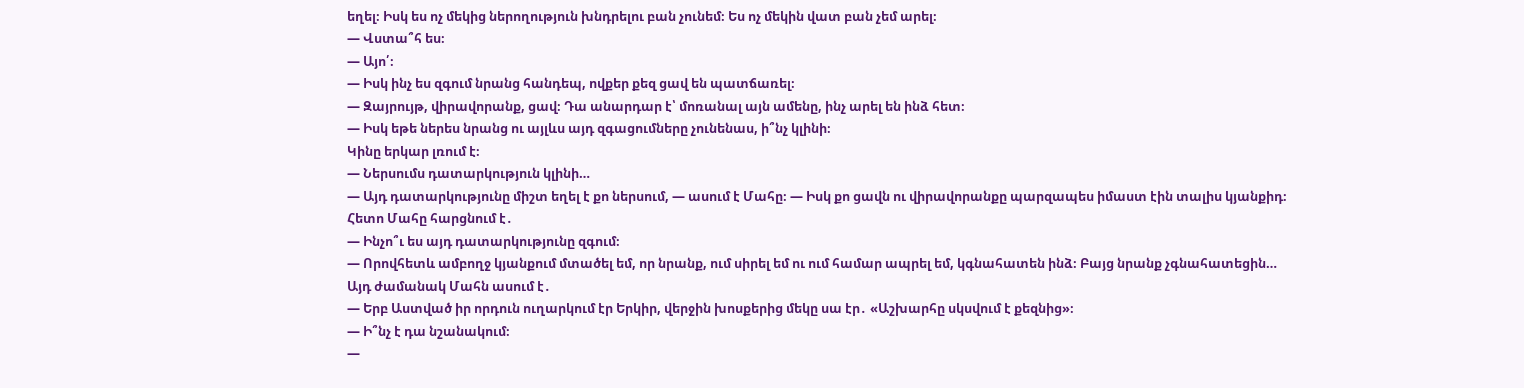եղել։ Իսկ ես ոչ մեկից ներողություն խնդրելու բան չունեմ։ Ես ոչ մեկին վատ բան չեմ արել։
— Վստա՞հ ես։
— Այո՛։
— Իսկ ինչ ես զգում նրանց հանդեպ, ովքեր քեզ ցավ են պատճառել։
— Զայրույթ, վիրավորանք, ցավ։ Դա անարդար է՝ մոռանալ այն ամենը, ինչ արել են ինձ հետ։
— Իսկ եթե ներես նրանց ու այլևս այդ զգացումները չունենաս, ի՞նչ կլինի։
Կինը երկար լռում է։
— Ներսումս դատարկություն կլինի…
— Այդ դատարկությունը միշտ եղել է քո ներսում, — ասում է Մահը։ — Իսկ քո ցավն ու վիրավորանքը պարզապես իմաստ էին տալիս կյանքիդ։
Հետո Մահը հարցնում է․
— Ինչո՞ւ ես այդ դատարկությունը զգում։
— Որովհետև ամբողջ կյանքում մտածել եմ, որ նրանք, ում սիրել եմ ու ում համար ապրել եմ, կգնահատեն ինձ։ Բայց նրանք չգնահատեցին…
Այդ ժամանակ Մահն ասում է․
— Երբ Աստված իր որդուն ուղարկում էր Երկիր, վերջին խոսքերից մեկը սա էր․ «Աշխարհը սկսվում է քեզնից»։
— Ի՞նչ է դա նշանակում։
—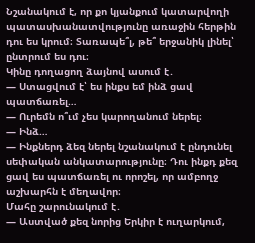Նշանակում է, որ քո կյանքում կատարվողի պատասխանատվությունը առաջին հերթին դու ես կրում։ Տառապե՞լ, թե՞ երջանիկ լինել՝ ընտրում ես դու։
Կինը դողացող ձայնով ասում է․
— Ստացվում է՝ ես ինքս եմ ինձ ցավ պատճառել…
— Ուրեմն ո՞ւմ չես կարողանում ներել։
— Ինձ…
— Ինքներդ ձեզ ներել նշանակում է ընդունել սեփական անկատարությունը։ Դու ինքդ քեզ ցավ ես պատճառել ու որոշել, որ ամբողջ աշխարհն է մեղավոր։
Մահը շարունակում է․
— Աստված քեզ նորից Երկիր է ուղարկում,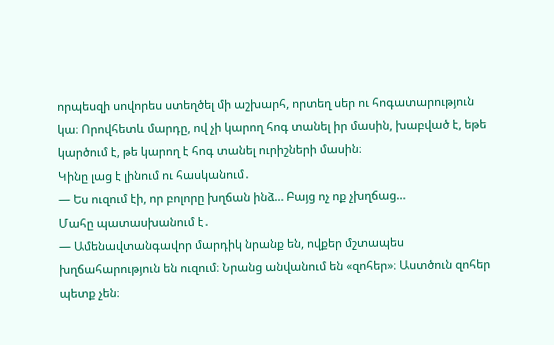որպեսզի սովորես ստեղծել մի աշխարհ, որտեղ սեր ու հոգատարություն կա։ Որովհետև մարդը, ով չի կարող հոգ տանել իր մասին, խաբված է, եթե կարծում է, թե կարող է հոգ տանել ուրիշների մասին։
Կինը լաց է լինում ու հասկանում․
— Ես ուզում էի, որ բոլորը խղճան ինձ… Բայց ոչ ոք չխղճաց…
Մահը պատասխանում է․
— Ամենավտանգավոր մարդիկ նրանք են, ովքեր մշտապես խղճահարություն են ուզում։ Նրանց անվանում են «զոհեր»։ Աստծուն զոհեր պետք չեն։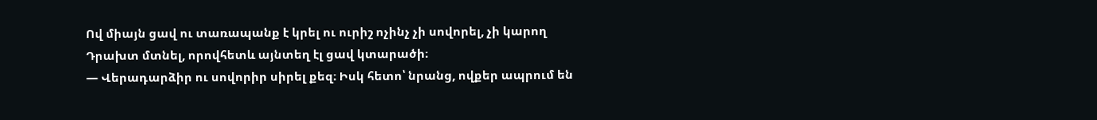Ով միայն ցավ ու տառապանք է կրել ու ուրիշ ոչինչ չի սովորել, չի կարող Դրախտ մտնել, որովհետև այնտեղ էլ ցավ կտարածի։
— Վերադարձիր ու սովորիր սիրել քեզ։ Իսկ հետո՝ նրանց, ովքեր ապրում են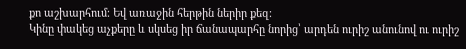քո աշխարհում։ Եվ առաջին հերթին ներիր քեզ։
Կինը փակեց աչքերը և սկսեց իր ճանապարհը նորից՝ արդեն ուրիշ անունով ու ուրիշ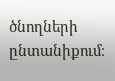ծնողների ընտանիքում։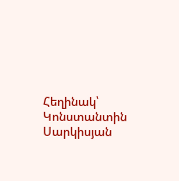Հեղինակ՝ Կոնստանտին Սարկիսյան